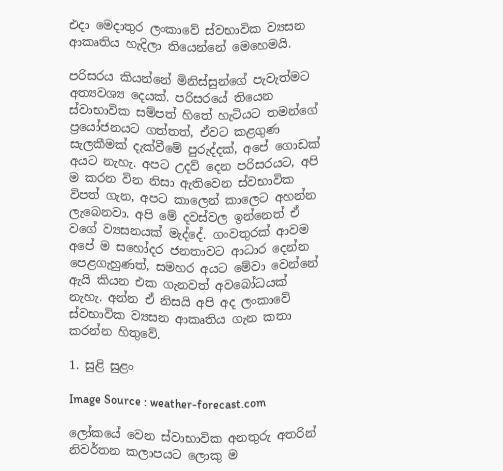එදා මෙදාතුර ලංකාවේ ස්වභාවික ව්‍යසන ආකෘතිය හැදිලා තියෙන්නේ මෙහෙමයි.

පරිසරය කියන්නේ මිනිස්සුන්ගේ පැවැත්මට අත්‍යවශ්‍ය දෙයක්. පරිසරයේ තියෙන ස්වාභාවික සම්පත් හිතේ හැටියට තමන්ගේ ප්‍රයෝජනයට ගත්තත්, ඒවට කළගුණ සැලකීමක් දැක්වීමේ පුරුද්දක්, අපේ ගොඩක් අයට නැහැ. අපට උදව් දෙන පරිසරයට, අපි ම කරන වින නිසා ඇතිවෙන ස්වභාවික විපත් ගැන, අපට කාලෙන් කාලෙට අහන්න ලැබෙනවා. අපි මේ දවස්වල ඉන්නෙත් ඒ වගේ ව්‍යසනයක් මැද්දේ. ගංවතුරක් ආවම අපේ ම සහෝදර ජනතාවට ආධාර දෙන්න පෙළගැහුණත්, සමහර අයට මේවා වෙන්නේ ඇයි කියන එක ගැනවත් අවබෝධයක් නැහැ. අන්න ඒ නිසයි අපි අද ලංකාවේ ස්වභාවික ව්‍යසන ආකෘතිය ගැන කතා කරන්න හිතුවේ.

1. සුළි සුළං

Image Source : weather-forecast.com

ලෝකයේ වෙන ස්වාභාවික අනතුරු අතරින් නිවර්තන කලාපයට ලොකු ම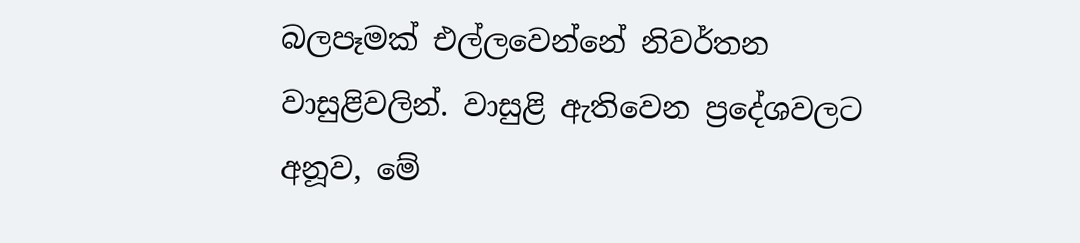බලපෑමක් එල්ලවෙන්නේ නිවර්තන වාසුළිවලින්. වාසුළි ඇතිවෙන ප්‍රදේශවලට අනූව, මේ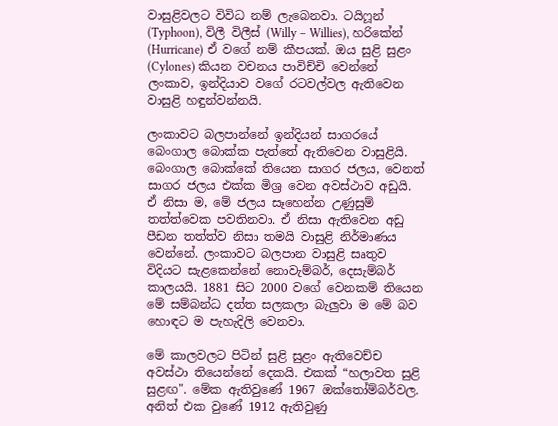වාසුළිවලට විවිධ නම් ලැබෙනවා. ටයිෆූන් (Typhoon), විලී විලීස් (Willy – Willies), හරිකේන් (Hurricane) ඒ වගේ නම් කීපයක්. ඔය සුළි සුළං (Cylones) කියන වචනය පාවිච්චි වෙන්නේ ලංකාව, ඉන්දියාව වගේ රටවල්වල ඇතිවෙන වාසුළි හඳුන්වන්නයි.

ලංකාවට බලපාන්නේ ඉන්දියන් සාගරයේ බෙංගාල බොක්ක පැත්තේ ඇතිවෙන වාසුළියි. බෙංගාල බොක්කේ තියෙන සාගර ජලය, වෙනත් සාගර ජලය එක්ක මිශ්‍ර වෙන අවස්ථාව අඩුයි. ඒ නිසා ම, මේ ජලය සෑහෙන්න උණුසුම් තත්ත්වෙක පවතිනවා. ඒ නිසා ඇතිවෙන අඩු පීඩන තත්ත්ව නිසා තමයි වාසුළි නිර්මාණය වෙන්නේ. ලංකාවට බලපාන වාසුළි සෘතුව විදියට සැළකෙන්නේ නොවැම්බර්, දෙසැම්බර් කාලයයි. 1881 සිට 2000 වගේ වෙනකම් තියෙන මේ සම්බන්ධ දත්ත සලකලා බැලුවා ම මේ බව හොඳට ම පැහැදිලි වෙනවා.

මේ කාලවලට පිටින් සුළි සුළං ඇතිවෙච්ච අවස්ථා තියෙන්නේ දෙකයි. එකක් “හලාවත සුළි සුළඟ". මේක ඇතිවුණේ 1967 ඔක්තෝම්බර්වල. අනිත් එක වුණේ 1912 ඇතිවුණු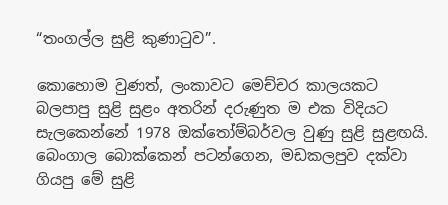“තංගල්ල සුළි කුණාටුව”.

කොහොම වුණත්, ලංකාවට මෙච්චර කාලයකට බලපාපු සුළි සුළං අතරින් දරුණුත ම එක විදියට සැලකෙන්නේ 1978 ඔක්තෝම්බර්වල වුණු සුළි සුළඟයි. බෙංගාල බොක්කෙන් පටන්ගෙන, මඩකලපුව දක්වා ගියපු මේ සුළි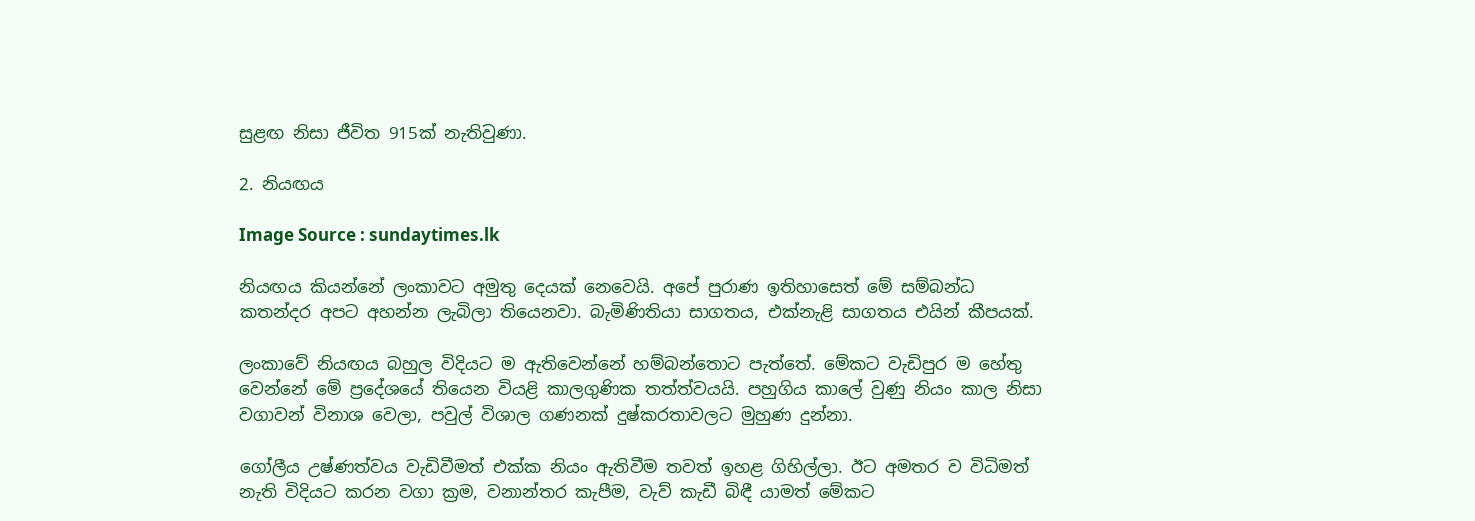සුළඟ නිසා ජීවිත 915ක් නැතිවුණා.

2. නියඟය

Image Source : sundaytimes.lk

නියඟය කියන්නේ ලංකාවට අමුතු දෙයක් නෙවෙයි. අපේ පුරාණ ඉතිහාසෙත් මේ සම්බන්ධ කතන්දර අපට අහන්න ලැබිලා තියෙනවා. බැමිණිතියා සාගතය, එක්නැළි සාගතය එයින් කීපයක්.

ලංකාවේ නියඟය බහුල විදියට ම ඇතිවෙන්නේ හම්බන්තොට පැත්තේ. මේකට වැඩිපුර ම හේතු වෙන්නේ මේ ප්‍රදේශයේ තියෙන වියළි කාලගුණික තත්ත්වයයි. පහුගිය කාලේ වුණු නියං කාල නිසා වගාවන් විනාශ වෙලා, පවුල් විශාල ගණනක් දුෂ්කරතාවලට මුහුණ දුන්නා.

ගෝලීය උෂ්ණත්වය වැඩිවීමත් එක්ක නියං ඇතිවීම තවත් ඉහළ ගිහිල්ලා. ඊට අමතර ව විධිමත් නැති විදියට කරන වගා ක්‍රම, වනාන්තර කැපීම, වැව් කැඩී බිඳී යාමත් මේකට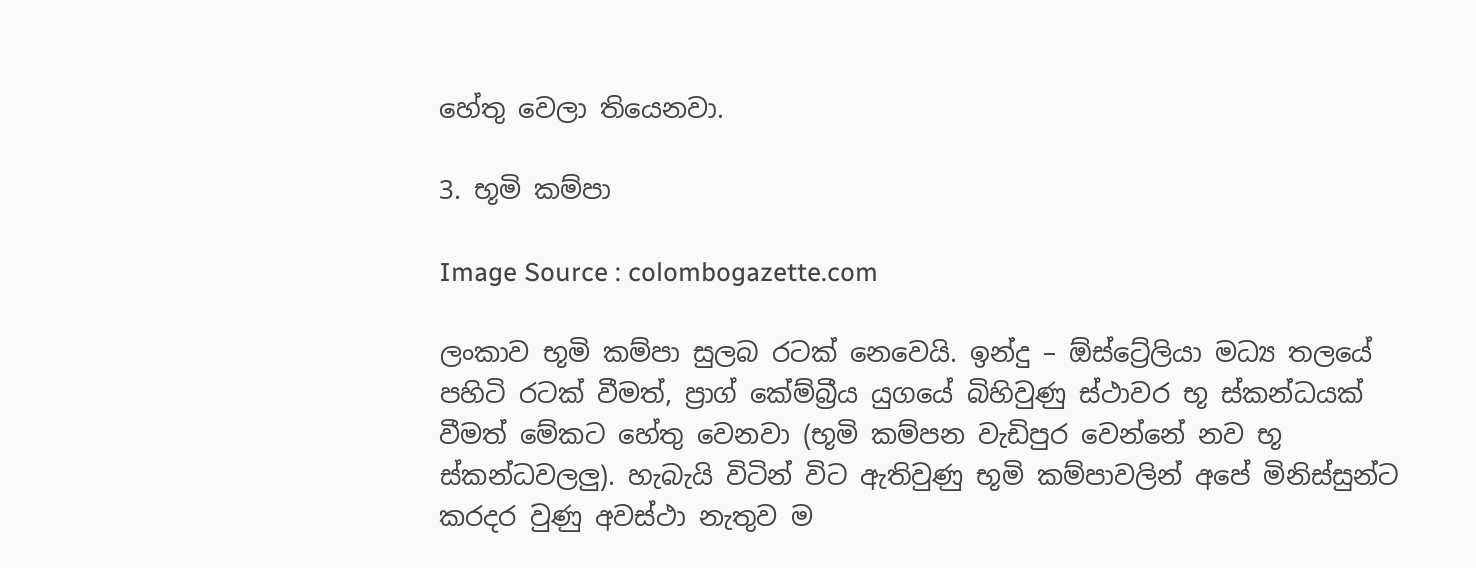හේතු වෙලා තියෙනවා.

3. භූමි කම්පා

Image Source : colombogazette.com

ලංකාව භූමි කම්පා සුලබ රටක් නෙවෙයි. ඉන්දු – ඕස්ට්‍රේලියා මධ්‍ය තලයේ පහිටි රටක් වීමත්, ප්‍රාග් කේම්බ්‍රීය යුගයේ බිහිවුණු ස්ථාවර භූ ස්කන්ධයක් වීමත් මේකට හේතු වෙනවා (භූමි කම්පන වැඩිපුර වෙන්නේ නව භූ ස්කන්ධවලලු). හැබැයි විටින් විට ඇතිවුණු භූමි කම්පාවලින් අපේ මිනිස්සුන්ට කරදර වුණු අවස්ථා නැතුව ම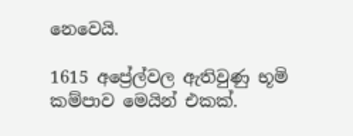නෙවෙයි.

1615 අප්‍රේල්වල ඇතිවුණු භූමි කම්පාව මෙයින් එකක්.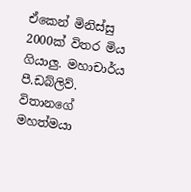ඒකෙන් මිනිස්සු 2000ක් විතර මිය ගියාලු. මහාචාර්ය පී.ඩබ්ලිව්. විතානගේ මහත්මයා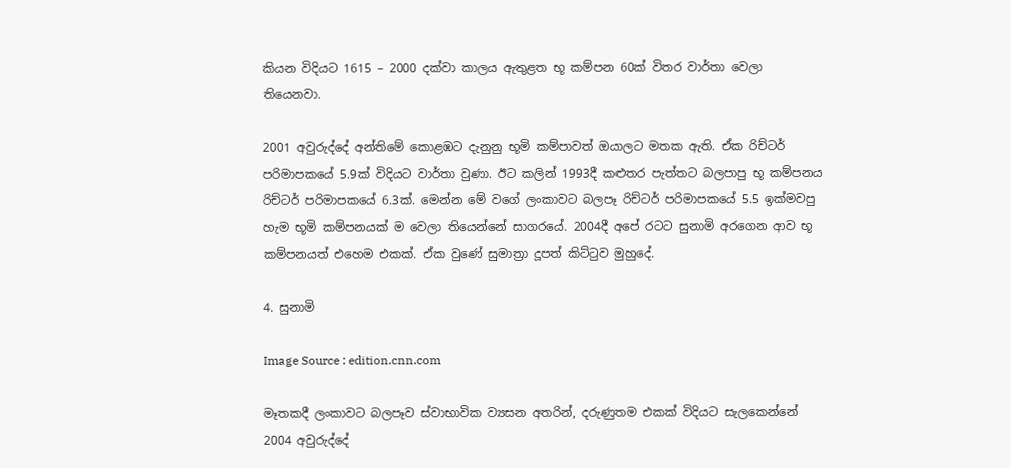කියන විදියට 1615 – 2000 දක්වා කාලය ඇතුළත භූ කම්පන 60ක් විතර වාර්තා වෙලා තියෙනවා.

2001 අවුරුද්දේ අන්තිමේ කොළඹට දැනුනු භූමි කම්පාවත් ඔයාලට මතක ඇති. ඒක රිච්ටර් පරිමාපකයේ 5.9ක් විදියට වාර්තා වුණා. ඊට කලින් 1993දී කළුතර පැත්තට බලපාපු භූ කම්පනය රිච්ටර් පරිමාපකයේ 6.3ක්. මෙන්න මේ වගේ ලංකාවට බලපෑ රිච්ටර් පරිමාපකයේ 5.5 ඉක්මවපු හැම භූමි කම්පනයක් ම වෙලා තියෙන්නේ සාගරයේ. 2004දී අපේ රටට සුනාමි අරගෙන ආව භූ කම්පනයත් එහෙම එකක්. ඒක වුණේ සුමාත්‍රා දූපත් කිට්ටුව මුහුදේ.

4. සුනාමි

Image Source : edition.cnn.com

මෑතකදී ලංකාවට බලපෑව ස්වාභාවික ව්‍යසන අතරින්, දරුණුතම එකක් විදියට සැලකෙන්නේ 2004 අවුරුද්දේ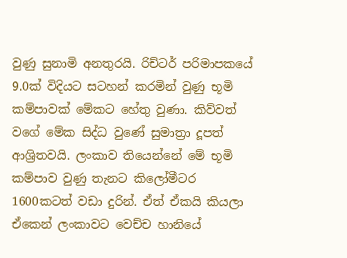වුණු සුනාමි අනතුරයි. රිච්ටර් පරිමාපකයේ 9.0ක් විදියට සටහන් කරමින් වුණු භූමි කම්පාවක් මේකට හේතු වුණා. කිව්වත් වගේ මේක සිද්ධ වුණේ සුමාත්‍රා දූපත් ආශ්‍රිතවයි. ලංකාව තියෙන්නේ මේ භූමි කම්පාව වුණු තැනට කිලෝමීටර 1600කටත් වඩා දුරින්. ඒත් ඒකයි කියලා ඒකෙන් ලංකාවට වෙච්ච හානියේ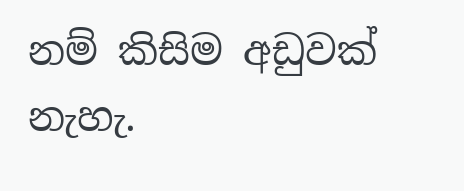නම් කිසිම අඩුවක් නැහැ.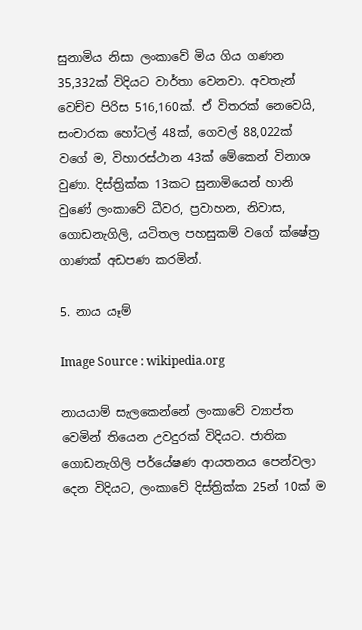සුනාමිය නිසා ලංකාවේ මිය ගිය ගණන 35,332ක් විදියට වාර්තා වෙනවා. අවතැන් වෙච්ච පිරිස 516,160ක්. ඒ විතරක් නෙවෙයි, සංචාරක හෝටල් 48ක්, ගෙවල් 88,022ක් වගේ ම, විහාරස්ථාන 43ක් මේකෙන් විනාශ වුණා. දිස්ත්‍රික්ක 13කට සුනාමියෙන් හානි වුණේ ලංකාවේ ධීවර, ප්‍රවාහන, නිවාස, ගොඩනැගිලි, යටිතල පහසුකම් වගේ ක්ෂේත්‍ර ගාණක් අඩපණ කරමින්.

5. නාය යෑම්

Image Source : wikipedia.org

නායයාම් සැලකෙන්නේ ලංකාවේ ව්‍යාප්ත වෙමින් තියෙන උවදුරක් විදියට. ජාතික ගොඩනැගිලි පර්යේෂණ ආයතනය පෙන්වලා දෙන විදියට, ලංකාවේ දිස්ත්‍රික්ක 25න් 10ක් ම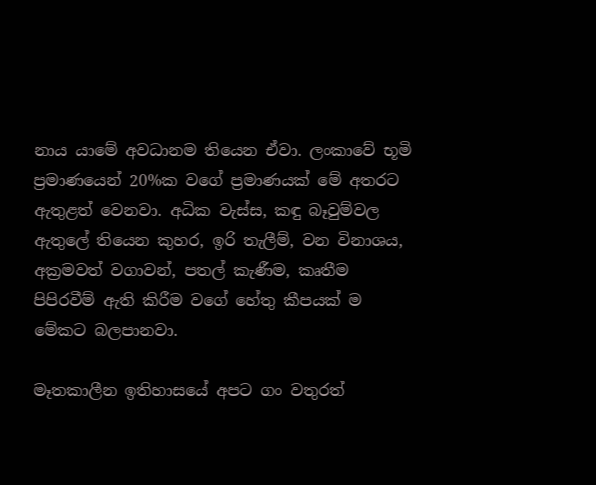නාය යාමේ අවධානම තියෙන ඒවා. ලංකාවේ භූමි ප්‍රමාණයෙන් 20%ක වගේ ප්‍රමාණයක් මේ අතරට ඇතුළත් වෙනවා. අධික වැස්ස, කඳු බෑවුම්වල ඇතුලේ තියෙන කුහර, ඉරි තැලීම්, වන විනාශය, අක්‍රමවත් වගාවන්, පතල් කැණීම, කෘතීම පිපිරවීම් ඇති කිරීම වගේ හේතු කීපයක් ම මේකට බලපානවා.

මෑතකාලීන ඉතිහාසයේ අපට ගං වතුරත්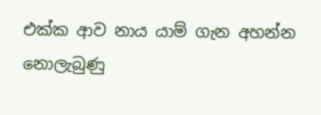එක්ක ආව නාය යාම් ගැන අහන්න නොලැබුණු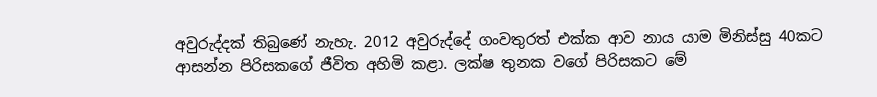අවුරුද්දක් තිබුණේ නැහැ. 2012 අවුරුද්දේ ගංවතුරත් එක්ක ආව නාය යාම මිනිස්සු 40කට ආසන්න පිරිසකගේ ජීවිත අහිමි කළා. ලක්ෂ තුනක වගේ පිරිසකට මේ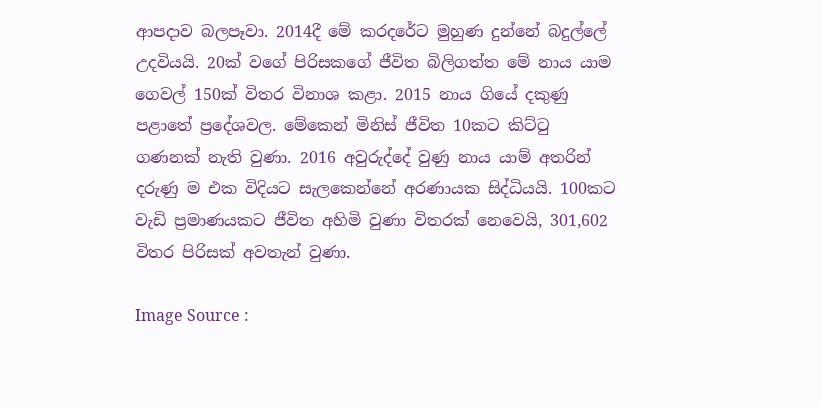ආපදාව බලපෑවා. 2014දී මේ කරදරේට මුහුණ දුන්නේ බදුල්ලේ උදවියයි. 20ක් වගේ පිරිසකගේ ජීවිත බිලිගත්ත මේ නාය යාම ගෙවල් 150ක් විතර විනාශ කළා. 2015 නාය ගියේ දකුණු පළාතේ ප්‍රදේශවල. මේකෙන් මිනිස් ජීවිත 10කට කිට්ටු ගණනක් නැති වුණා. 2016 අවුරුද්දේ වුණු නාය යාම් අතරින් දරුණු ම එක විදියට සැලකෙන්නේ අරණායක සිද්ධියයි. 100කට වැඩි ප්‍රමාණයකට ජීවිත අහිමි වුණා විතරක් නෙවෙයි, 301,602 විතර පිරිසක් අවතැන් වුණා.

Image Source :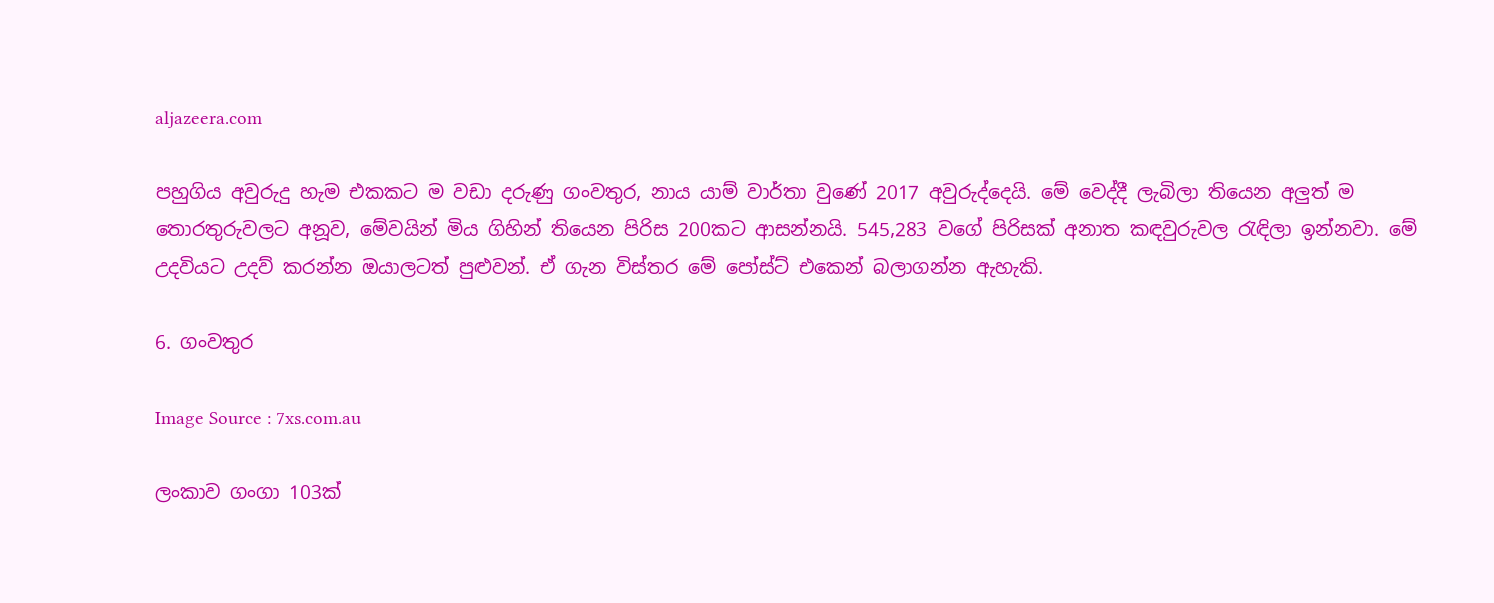aljazeera.com

පහුගිය අවුරුදු හැම එකකට ම වඩා දරුණු ගංවතුර, නාය යාම් වාර්තා වුණේ 2017 අවුරුද්දෙයි. මේ වෙද්දී ලැබිලා තියෙන අලුත් ම තොරතුරුවලට අනූව, මේවයින් මිය ගිහින් තියෙන පිරිස 200කට ආසන්නයි. 545,283 වගේ පිරිසක් අනාත කඳවුරුවල රැඳිලා ඉන්නවා. මේ උදවියට උදව් කරන්න ඔයාලටත් පුළුවන්. ඒ ගැන විස්තර මේ පෝස්ට් එකෙන් බලාගන්න ඇහැකි.

6. ගංවතුර

Image Source : 7xs.com.au

ලංකාව ගංගා 103ක්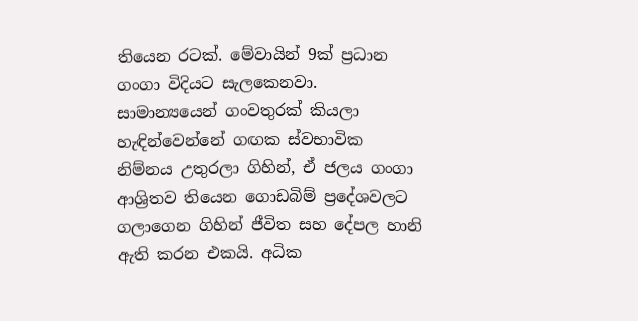තියෙන රටක්. මේවායින් 9ක් ප්‍රධාන ගංගා විදියට සැලකෙනවා. සාමාන්‍යයෙන් ගංවතුරක් කියලා හැඳින්වෙන්නේ ගඟක ස්වභාවික නිම්නය උතුරලා ගිහින්, ඒ ජලය ගංගා ආශ්‍රිතව තියෙන ගොඩබිම් ප්‍රදේශවලට ගලාගෙන ගිහින් ජීවිත සහ දේපල හානි ඇති කරන එකයි. අධික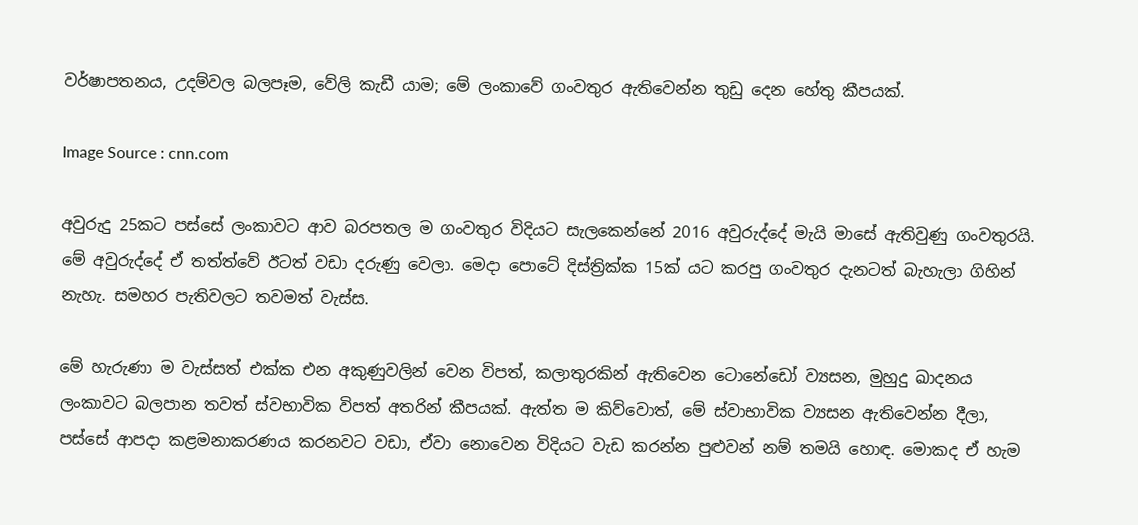වර්ෂාපතනය, උදම්වල බලපෑම, වේලි කැඩී යාම; මේ ලංකාවේ ගංවතුර ඇතිවෙන්න තුඩු දෙන හේතු කීපයක්.

Image Source : cnn.com

අවුරුදු 25කට පස්සේ ලංකාවට ආව බරපතල ම ගංවතුර විදියට සැලකෙන්නේ 2016 අවුරුද්දේ මැයි මාසේ ඇතිවුණු ගංවතුරයි. මේ අවුරුද්දේ ඒ තත්ත්වේ ඊටත් වඩා දරුණු වෙලා. මෙදා පොටේ දිස්ත්‍රික්ක 15ක් යට කරපු ගංවතුර දැනටත් බැහැලා ගිහින් නැහැ. සමහර පැතිවලට තවමත් වැස්ස.

මේ හැරුණා ම වැස්සත් එක්ක එන අකුණුවලින් වෙන විපත්, කලාතුරකින් ඇතිවෙන ටොනේඩෝ ව්‍යසන, මුහුදු ඛාදනය ලංකාවට බලපාන තවත් ස්වභාවික විපත් අතරින් කීපයක්. ඇත්ත ම කිව්වොත්, මේ ස්වාභාවික ව්‍යසන ඇතිවෙන්න දීලා, පස්සේ ආපදා කළමනාකරණය කරනවට වඩා, ඒවා නොවෙන විදියට වැඩ කරන්න පුළුවන් නම් තමයි හොඳ. මොකද ඒ හැම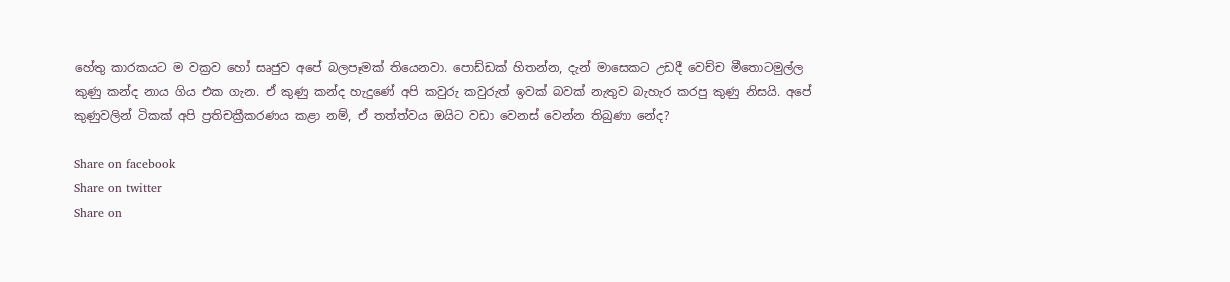හේතු කාරකයට ම වක්‍රව හෝ සෘජුව අපේ බලපෑමක් තියෙනවා. පොඩ්ඩක් හිතන්න, දැන් මාසෙකට උඩදී වෙච්ච මීතොටමුල්ල කුණු කන්ද නාය ගිය එක ගැන. ඒ කුණු කන්ද හැදුණේ අපි කවුරු කවුරුත් ඉවක් බවක් නැතුව බැහැර කරපු කුණු නිසයි. අපේ කුණුවලින් ටිකක් අපි ප්‍රතිචක්‍රීකරණය කළා නම්, ඒ තත්ත්වය ඔයිට වඩා වෙනස් වෙන්න තිබුණා නේද?

Share on facebook
Share on twitter
Share on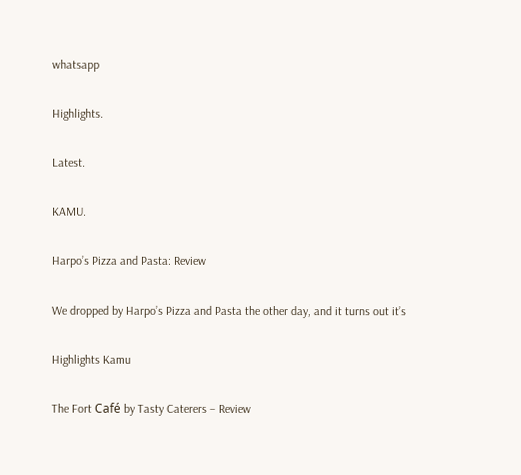whatsapp

Highlights.

Latest.

KAMU.

Harpo’s Pizza and Pasta: Review

We dropped by Harpo’s Pizza and Pasta the other day, and it turns out it’s

Highlights Kamu

The Fort Café by Tasty Caterers – Review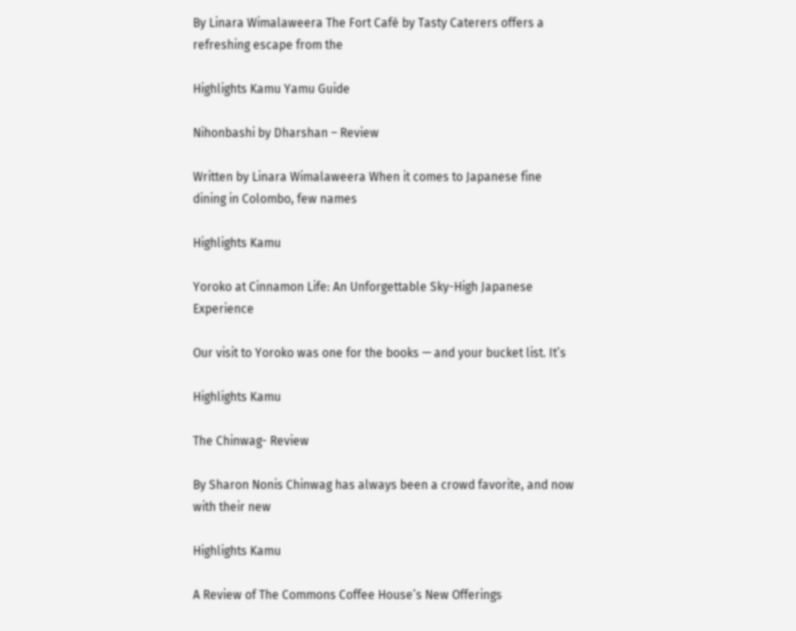By Linara Wimalaweera The Fort Café by Tasty Caterers offers a refreshing escape from the

Highlights Kamu Yamu Guide

Nihonbashi by Dharshan – Review

Written by Linara Wimalaweera When it comes to Japanese fine dining in Colombo, few names

Highlights Kamu

Yoroko at Cinnamon Life: An Unforgettable Sky-High Japanese Experience

Our visit to Yoroko was one for the books — and your bucket list. It’s

Highlights Kamu

The Chinwag- Review

By Sharon Nonis Chinwag has always been a crowd favorite, and now with their new

Highlights Kamu

A Review of The Commons Coffee House’s New Offerings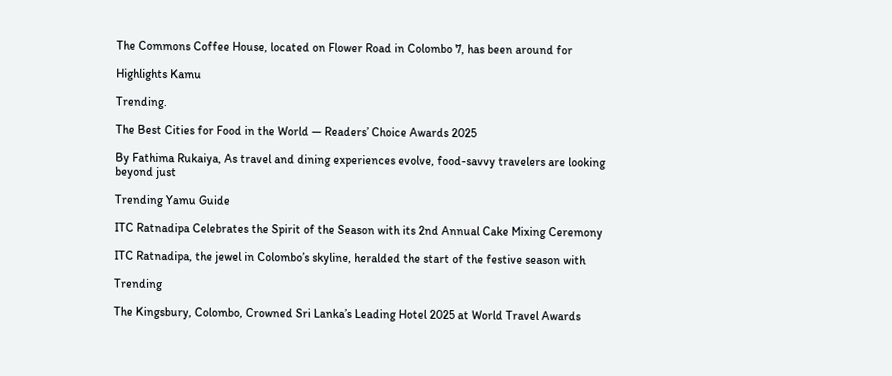The Commons Coffee House, located on Flower Road in Colombo 7, has been around for

Highlights Kamu

Trending.

The Best Cities for Food in the World — Readers’ Choice Awards 2025

By Fathima Rukaiya, As travel and dining experiences evolve, food-savvy travelers are looking beyond just

Trending Yamu Guide

ITC Ratnadipa Celebrates the Spirit of the Season with its 2nd Annual Cake Mixing Ceremony

ITC Ratnadipa, the jewel in Colombo’s skyline, heralded the start of the festive season with

Trending

The Kingsbury, Colombo, Crowned Sri Lanka’s Leading Hotel 2025 at World Travel Awards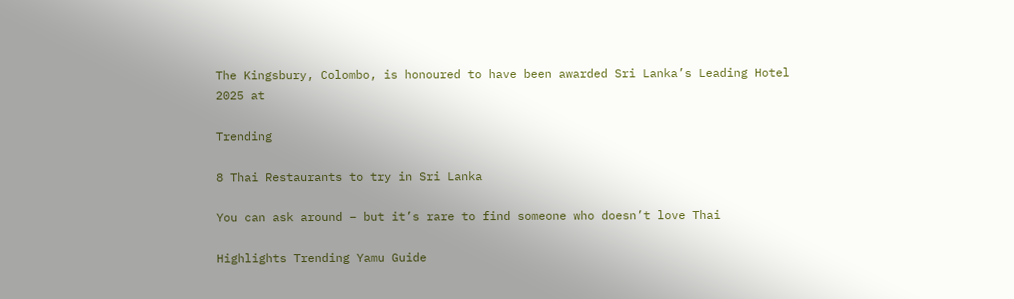The Kingsbury, Colombo, is honoured to have been awarded Sri Lanka’s Leading Hotel 2025 at

Trending

8 Thai Restaurants to try in Sri Lanka

You can ask around – but it’s rare to find someone who doesn’t love Thai

Highlights Trending Yamu Guide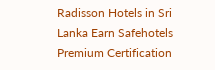Radisson Hotels in Sri Lanka Earn Safehotels Premium Certification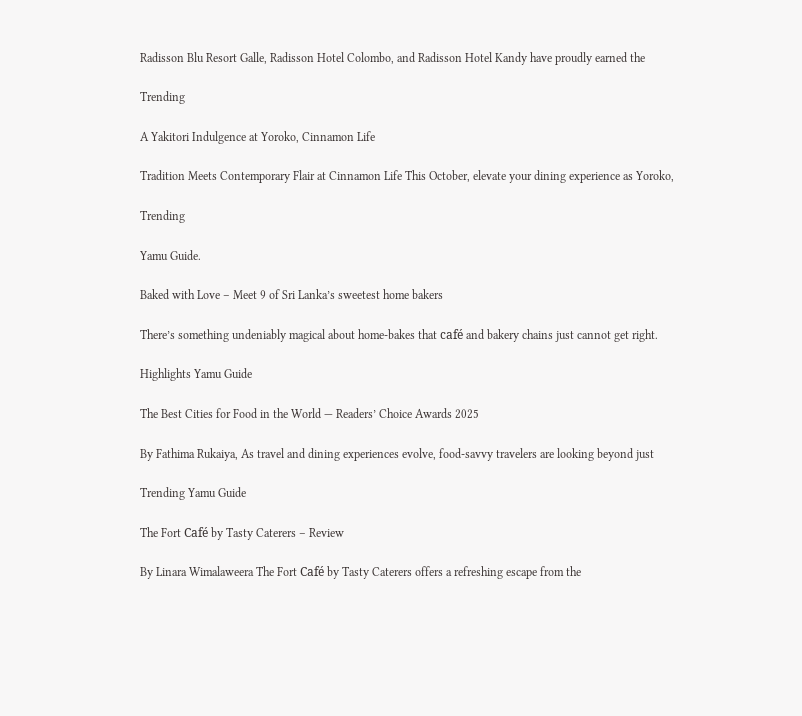Radisson Blu Resort Galle, Radisson Hotel Colombo, and Radisson Hotel Kandy have proudly earned the

Trending

A Yakitori Indulgence at Yoroko, Cinnamon Life

Tradition Meets Contemporary Flair at Cinnamon Life This October, elevate your dining experience as Yoroko,

Trending

Yamu Guide.

Baked with Love – Meet 9 of Sri Lanka’s sweetest home bakers

There’s something undeniably magical about home-bakes that café and bakery chains just cannot get right.

Highlights Yamu Guide

The Best Cities for Food in the World — Readers’ Choice Awards 2025

By Fathima Rukaiya, As travel and dining experiences evolve, food-savvy travelers are looking beyond just

Trending Yamu Guide

The Fort Café by Tasty Caterers – Review

By Linara Wimalaweera The Fort Café by Tasty Caterers offers a refreshing escape from the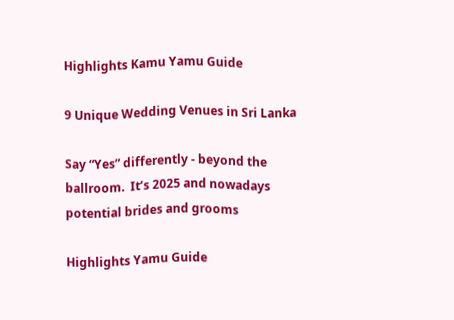Highlights Kamu Yamu Guide

9 Unique Wedding Venues in Sri Lanka

Say “Yes” differently - beyond the ballroom.  It’s 2025 and nowadays potential brides and grooms

Highlights Yamu Guide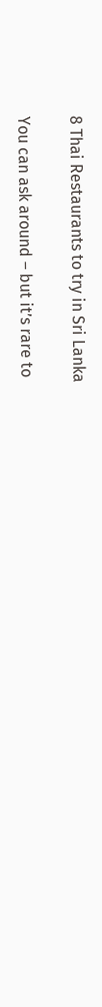8 Thai Restaurants to try in Sri Lanka

You can ask around – but it’s rare to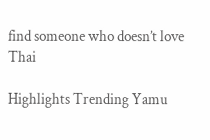find someone who doesn’t love Thai

Highlights Trending Yamu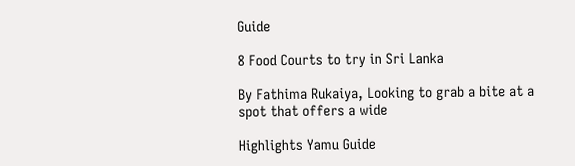Guide

8 Food Courts to try in Sri Lanka

By Fathima Rukaiya, Looking to grab a bite at a spot that offers a wide

Highlights Yamu Guide